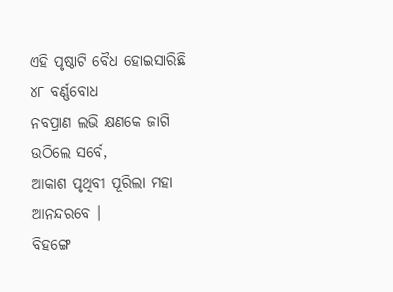ଏହି ପୃଷ୍ଠାଟି ବୈଧ ହୋଇସାରିଛି
୪୮ ବର୍ଣ୍ଣବୋଧ
ନବପ୍ରାଣ ଲଭି କ୍ଷଣକେ ଜାଗି ଉଠିଲେ ସର୍ବେ,
ଆକାଶ ପୃଥିବୀ ପୂରିଲା ମହା ଆନନ୍ଦରବେ ।
ବିହଙ୍ଗେ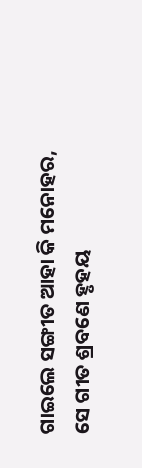ଗାଇଲେ ସଙ୍ଗୀତ ଆହା କି ମନୋହର,
ସେ ଗୀତ ଶ୍ରବଣେ ହୃହୟ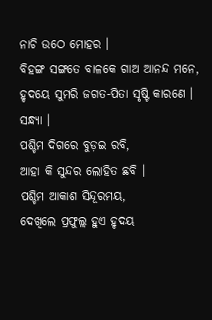ନାଚି ଉଠେ ମୋହର ।
ବିହଙ୍ଗ ସଙ୍ଗତେ ବାଳକେ ଗାଅ ଆନନ୍ଦ ମନେ,
ହୃଦୟେ ସୁମରି ଜଗତ-ପିତା ସୃଷ୍ଟି କାରଣେ ।
ସନ୍ଧ୍ୟା ।
ପଶ୍ଚିମ ଦିଗରେ ବୁଡ଼ଇ ରବି,
ଆହା କି ସୁନ୍ଦର ଲୋହିତ ଛବି ।
ପଶ୍ଚିମ ଆକାଶ ସିନ୍ଦୂରମୟ,
ଦେଖିଲେ ପ୍ରଫୁଲ୍ଲ ହୁଏ ହୃଦୟ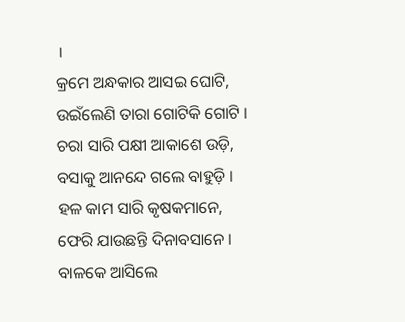।
କ୍ରମେ ଅନ୍ଧକାର ଆସଇ ଘୋଟି,
ଉଇଁଲେଣି ତାରା ଗୋଟିକି ଗୋଟି ।
ଚରା ସାରି ପକ୍ଷୀ ଆକାଶେ ଉଡ଼ି,
ବସାକୁ ଆନନ୍ଦେ ଗଲେ ବାହୁଡ଼ି ।
ହଳ କାମ ସାରି କୃଷକମାନେ,
ଫେରି ଯାଉଛନ୍ତି ଦିନାବସାନେ ।
ବାଳକେ ଆସିଲେ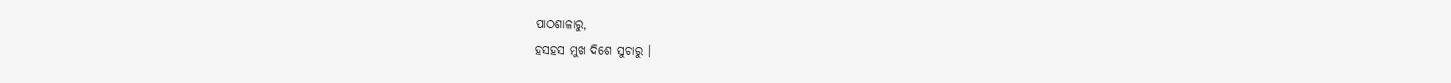ପାଠଶାଳାରୁ,
ହସହସ ମୁଖ ଦିଶେ ସୁଚାରୁ ।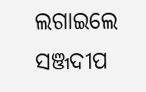ଲଗାଇଲେ ସଞ୍ଜଦୀପ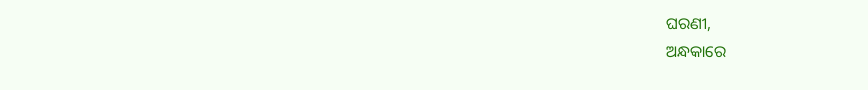ଘରଣୀ,
ଅନ୍ଧକାରେ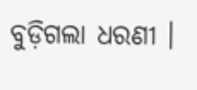ବୁଡ଼ିଗଲା ଧରଣୀ ।